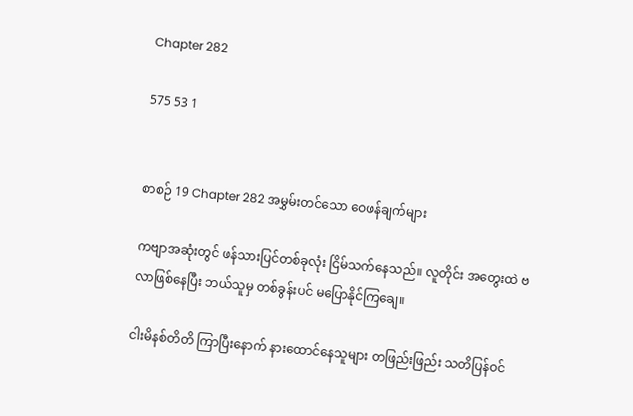Chapter 282

575 53 1


စာစဉ် 19 Chapter 282 အမွှမ်းတင်သော ဝေဖန်ချက်များ

ကဗျာအဆုံးတွင် ဖန်သားပြင်တစ်ခုလုံး ငြိမ်သက်နေသည်။ လူတိုင်း အတွေးထဲ ဗလာဖြစ်နေပြီး ဘယ်သူမှ တစ်ခွန်းပင် မပြောနိုင်ကြချေ။

ငါးမိနစ်တိတိ ကြာပြီးနောက် နားထောင်နေသူများ တဖြည်းဖြည်း သတိပြန်ဝင်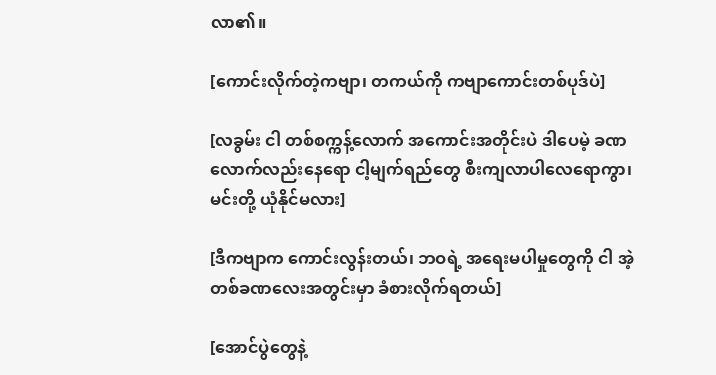လာ၏။

[ကောင်းလိုက်တဲ့ကဗျာ၊ တကယ်ကို ကဗျာကောင်းတစ်ပုဒ်ပဲ]

[လခွမ်း ငါ တစ်စက္ကန့်လောက် အကောင်းအတိုင်းပဲ ဒါပေမဲ့ ခဏလောက်လည်းနေရော ငါ့မျက်ရည်တွေ စီးကျလာပါလေရောကွာ၊ မင်းတို့ ယုံနိုင်မလား]

[ဒီကဗျာက ကောင်းလွန်းတယ်၊ ဘဝရဲ့ အရေးမပါမှုတွေကို ငါ အဲ့တစ်ခဏလေးအတွင်းမှာ ခံစားလိုက်ရတယ်]

[အောင်ပွဲတွေနဲ့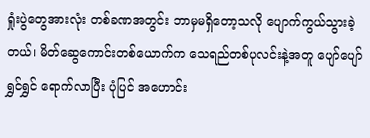ရှုံးပွဲတွေအားလုံး တစ်ခဏအတွင်း ဘာမှမရှိတော့သလို ပျောက်ကွယ်သွားခဲ့တယ်၊ မိတ်ဆွေကောင်းတစ်ယောက်က သေရည်တစ်ပုလင်းနဲ့အတူ ပျော်ပျော်ရွှင်ရွှင် ရောက်လာပြီး ပုံပြင် အဟောင်း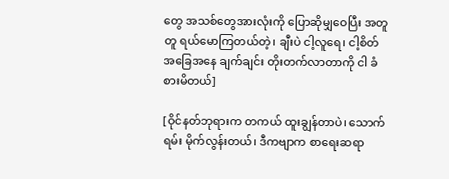တွေ အသစ်တွေအားလုံးကို ပြောဆိုမျှဝေပြီး အတူတူ ရယ်မောကြတယ်တဲ့၊ ချီးပဲ ငါ့လူရေ၊ ငါ့စိတ်အခြေအနေ ချက်ချင်း တိုးတက်လာတာကို ငါ ခံစားမိတယ်]

[ဝိုင်နတ်ဘုရားက တကယ် ထူးချွန်တာပဲ၊ သောက်ရမ်း မိုက်လွန်းတယ်၊ ဒီကဗျာက စာရေးဆရာ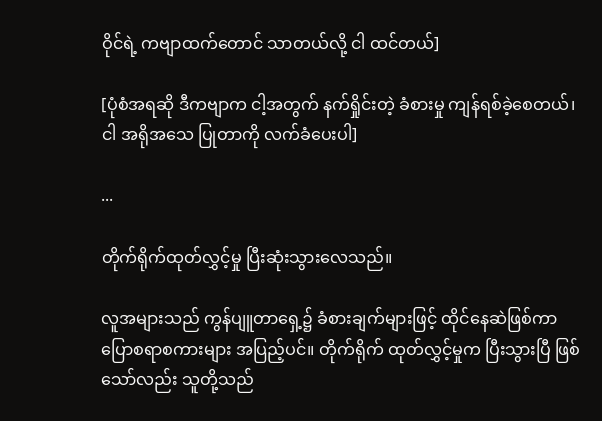ဝိုင်ရဲ့ ကဗျာထက်တောင် သာတယ်လို့ ငါ ထင်တယ်]

[ပုံစံအရဆို ဒီကဗျာက ငါ့အတွက် နက်ရှိုင်းတဲ့ ခံစားမှု ကျန်ရစ်ခဲ့စေတယ်၊ ငါ အရိုအသေ ပြုတာကို လက်ခံပေးပါ]

...

တိုက်ရိုက်ထုတ်လွှင့်မှု ပြီးဆုံးသွားလေသည်။

လူအများသည် ကွန်ပျူတာရှေ့၌ ခံစားချက်များဖြင့် ထိုင်နေဆဲဖြစ်ကာ ပြောစရာစကားများ အပြည့်ပင်။ တိုက်ရိုက် ထုတ်လွှင့်မှုက ပြီးသွားပြီ ဖြစ်သော်လည်း သူတို့သည်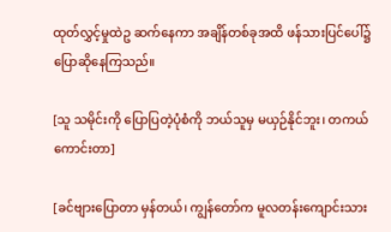ထုတ်လွှင့်မှုထဲဥ ဆက်နေကာ အချိန်တစ်ခုအထိ ဖန်သားပြင်ပေါ်၌ ပြောဆိုနေကြသည်။

[သူ သမိုင်းကို ပြောပြတဲ့ပုံစံကို ဘယ်သူမှ မယှဉ်နိုင်ဘူး၊ တကယ် ကောင်းတာ]

[ခင်ဗျားပြောတာ မှန်တယ်၊ ကျွန်တော်က မူလတန်းကျောင်းသား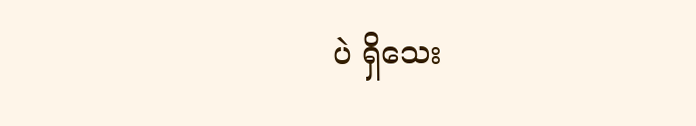ပဲ ရှိသေး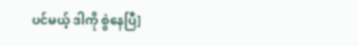ပင်မယ့် ဒါကို စွဲနေပြီ]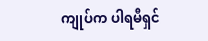ကျုပ်က ပါရမီရှင်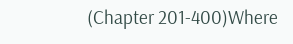(Chapter 201-400)Where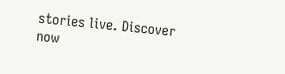stories live. Discover now